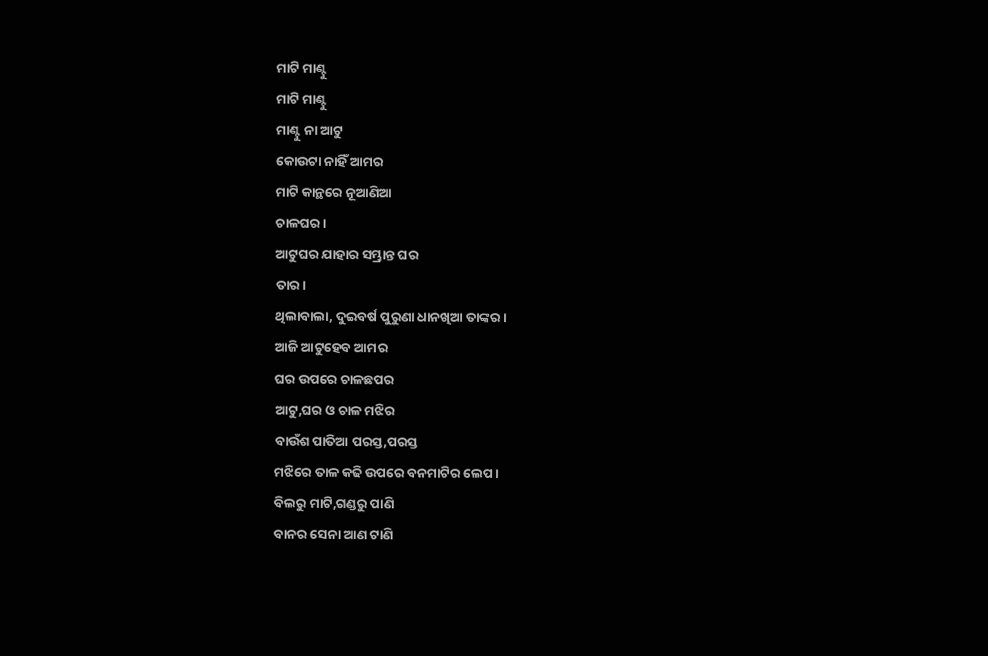ମାଟି ମାଣ୍ଟୁ
ମାଟି ମାଣ୍ଟୁ
ମାଣ୍ଟୁ ନା ଆଟୁ
କୋଉଟା ନାହିଁ ଆମର
ମାଟି କାନ୍ଥରେ ନୂଆଣିଆ
ଚାଳଘର।
ଆଟୁଘର ଯାହାର ସମ୍ଭ୍ରାନ୍ତ ଘର
ତାର।
ଥିଲାବାଲା, ଦୁଇବର୍ଷ ପୁରୁଣା ଧାନଖିଆ ତାଙ୍କର।
ଆଜି ଆଟୁହେବ ଆମର
ଘର ଉପରେ ଚାଳଛପର
ଆଟୁ,ଘର ଓ ଚାଳ ମଝିର
ବାଉଁଶ ପାତିଆ ପରସ୍ତ,ପରସ୍ତ
ମଝିରେ ତାଳ କଢି ଉପରେ ବନମାଟିର ଲେପ।
ବିଲରୁ ମାଟି,ଗଣ୍ଡରୁ ପାଣି
ବାନର ସେନା ଆଣ ଟାଣି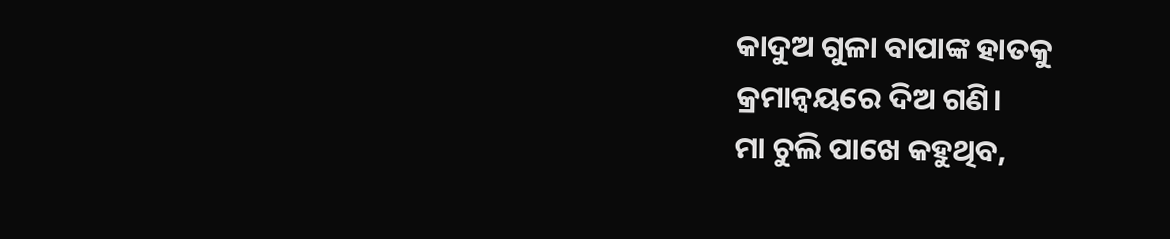କାଦୁଅ ଗୁଳା ବାପାଙ୍କ ହାତକୁ
କ୍ରମାନ୍ୱୟରେ ଦିଅ ଗଣି।
ମା ଚୁଲି ପାଖେ କହୁଥିବ,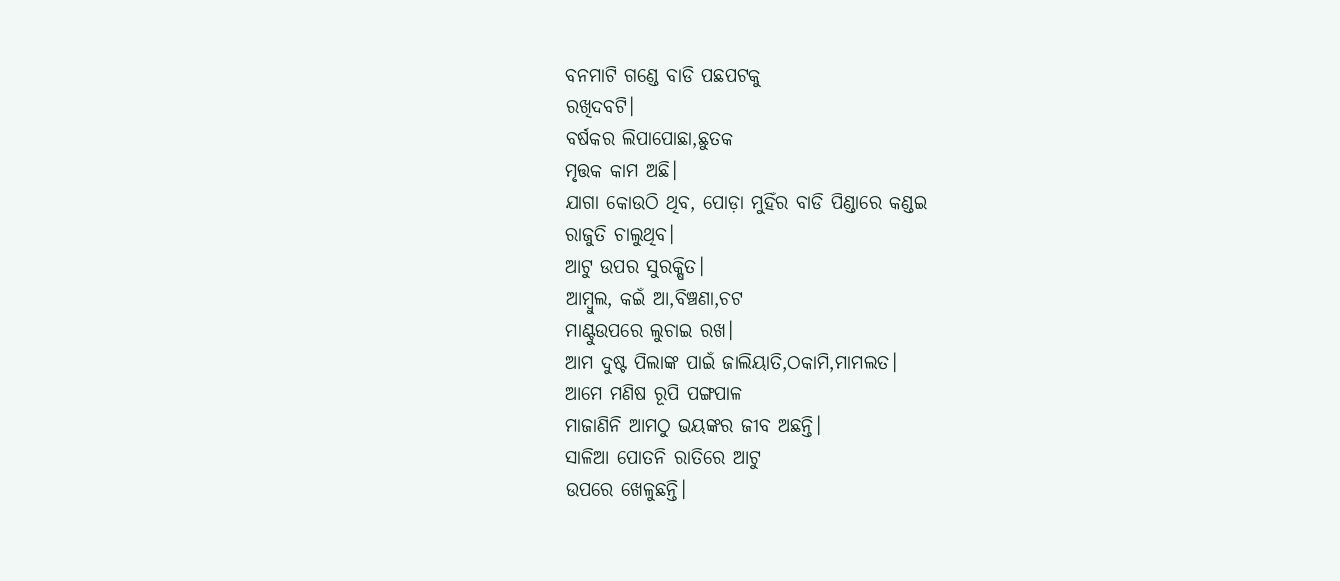ବନମାଟି ଗଣ୍ଡେ ବାଡି ପଛପଟକୁ
ରଖିଦବଟି।
ବର୍ଷକର ଲିପାପୋଛା,ଛୁତକ
ମୃତ୍ତକ କାମ ଅଛି।
ଯାଗା କୋଉଠି ଥିବ, ପୋଡ଼ା ମୁହିଁର ବାଡି ପିଣ୍ଡାରେ କଣ୍ଡଇ
ରାଜୁତି ଚାଲୁଥିବ।
ଆଟୁ ଉପର ସୁରକ୍ଷିତ।
ଆମ୍ବୁଲ, କଇଁ ଆ,ବିଞ୍ଚଣା,ଚଟ
ମାଣ୍ଟୁଉପରେ ଲୁଚାଇ ରଖ।
ଆମ ଦୁଷ୍ଟ ପିଲାଙ୍କ ପାଇଁ ଜାଲିୟାତି,ଠକାମି,ମାମଲତ।
ଆମେ ମଣିଷ ରୂପି ପଙ୍ଗପାଳ
ମାଜାଣିନି ଆମଠୁ ଭୟଙ୍କର ଜୀବ ଅଛନ୍ତି।
ସାଳିଆ ପୋତନି ରାତିରେ ଆଟୁ
ଉପରେ ଖେଳୁଛନ୍ତି।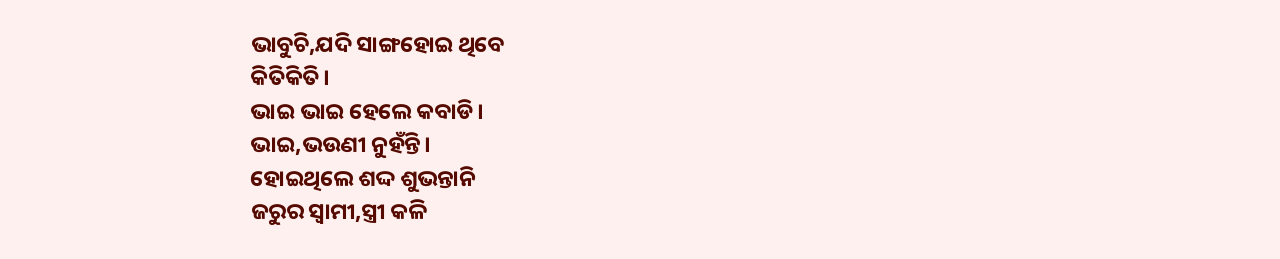ଭାବୁଚି,ଯଦି ସାଙ୍ଗହୋଇ ଥିବେ
କିତିକିତି।
ଭାଇ ଭାଇ ହେଲେ କବାଡି।
ଭାଇ,ଭଉଣୀ ନୁହଁନ୍ତି।
ହୋଇଥିଲେ ଶଦ୍ଦ ଶୁଭନ୍ତାନି
ଜରୁର ସ୍ବାମୀ,ସ୍ତ୍ରୀ କଳି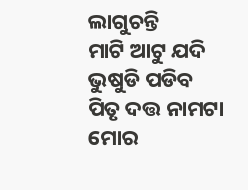ଲାଗୁଚନ୍ତି
ମାଟି ଆଟୁ ଯଦି ଭୁଷୁଡି ପଡିବ
ପିତୃ ଦତ୍ତ ନାମଟା ମୋର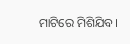ମାଟିରେ ମିଶିଯିବ।